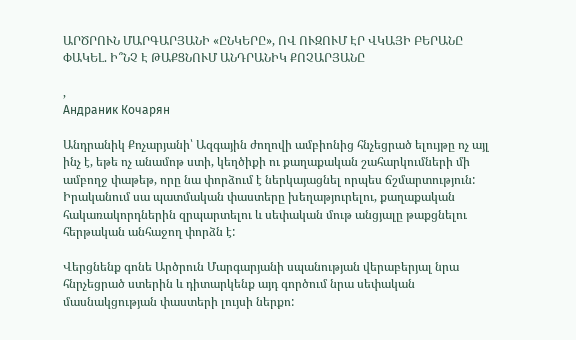ԱՐԾՐՈՒՆ ՄԱՐԳԱՐՅԱՆԻ «ԸՆԿԵՐԸ», ՈՎ ՈՒԶՈՒՄ ԷՐ ՎԿԱՅԻ ԲԵՐԱՆԸ ՓԱԿԵԼ. Ի՞ՆՉ Է ԹԱՔՑՆՈՒՄ ԱՆԴՐԱՆԻԿ ՔՈՉԱՐՅԱՆԸ

,
Андраник Кочарян

Անդրանիկ Քոչարյանի՝ Ազգային ժողովի ամբիոնից հնչեցրած ելույթը ոչ այլ ինչ է, եթե ոչ անամոթ ստի, կեղծիքի ու քաղաքական շահարկումների մի ամբողջ փաթեթ, որը նա փորձում է ներկայացնել որպես ճշմարտություն: Իրականում սա պատմական փաստերը խեղաթյուրելու, քաղաքական հակառակորդներին զրպարտելու և սեփական մութ անցյալը թաքցնելու հերթական անհաջող փորձն է:

Վերցնենք գոնե Արծրուն Մարգարյանի սպանության վերաբերյալ նրա հնրչեցրած ստերին և դիտարկենք այդ գործում նրա սեփական մասնակցության փաստերի լույսի ներքո: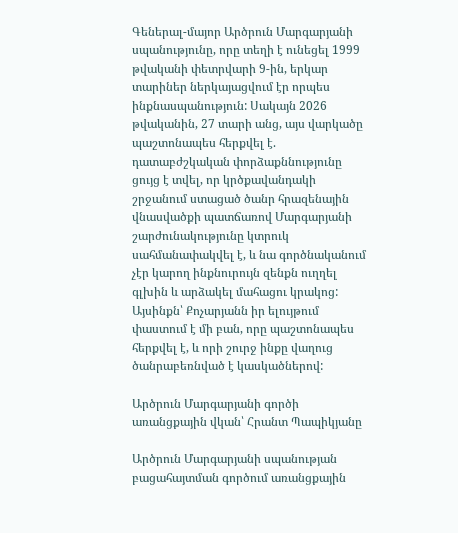Գեներալ-մայոր Արծրուն Մարգարյանի սպանությունը, որը տեղի է ունեցել 1999 թվականի փետրվարի 9-ին, երկար տարիներ ներկայացվում էր որպես ինքնասպանություն: Սակայն 2026 թվականին, 27 տարի անց, այս վարկածը պաշտոնապես հերքվել է. դատաբժշկական փորձաքննությունը ցույց է տվել, որ կրծքավանդակի շրջանում ստացած ծանր հրազենային վնասվածքի պատճառով Մարգարյանի շարժունակությունը կտրուկ սահմանափակվել է, և նա գործնականում չէր կարող ինքնուրույն զենքն ուղղել գլխին և արձակել մահացու կրակոց: Այսինքն՝ Քոչարյանն իր ելույթում փաստում է մի բան, որը պաշտոնապես հերքվել է, և որի շուրջ ինքը վաղուց ծանրաբեռնված է կասկածներով:

Արծրուն Մարգարյանի գործի առանցքային վկան՝ Հրանտ Պապիկյանը

Արծրուն Մարգարյանի սպանության բացահայտման գործում առանցքային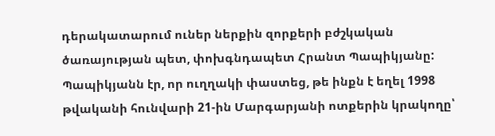դերակատարում ուներ ներքին զորքերի բժշկական ծառայության պետ, փոխգնդապետ Հրանտ Պապիկյանը: Պապիկյանն էր, որ ուղղակի փաստեց, թե ինքն է եղել 1998 թվականի հունվարի 21-ին Մարգարյանի ոտքերին կրակողը՝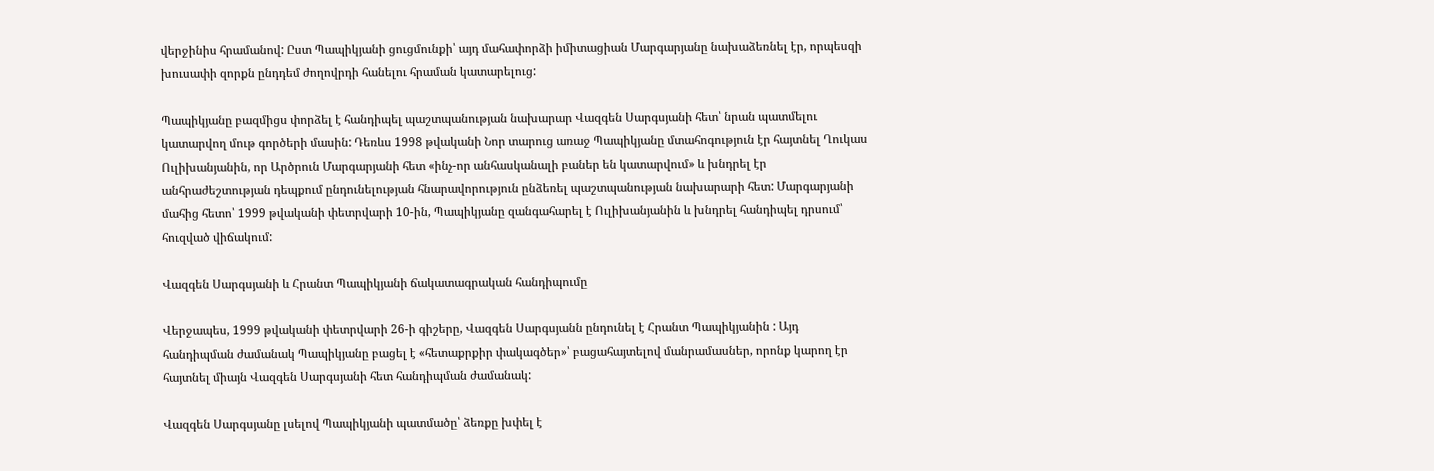վերջինիս հրամանով: Ըստ Պապիկյանի ցուցմունքի՝ այդ մահափորձի իմիտացիան Մարգարյանը նախաձեռնել էր, որպեսզի խուսափի զորքն ընդդեմ ժողովրդի հանելու հրաման կատարելուց:

Պապիկյանը բազմիցս փորձել է հանդիպել պաշտպանության նախարար Վազգեն Սարգսյանի հետ՝ նրան պատմելու կատարվող մութ գործերի մասին: Դեռևս 1998 թվականի Նոր տարուց առաջ Պապիկյանը մտահոգություն էր հայտնել Ղուկաս Ուլիխանյանին, որ Արծրուն Մարգարյանի հետ «ինչ-որ անհասկանալի բաներ են կատարվում» և խնդրել էր անհրաժեշտության դեպքում ընդունելության հնարավորություն ընձեռել պաշտպանության նախարարի հետ: Մարգարյանի մահից հետո՝ 1999 թվականի փետրվարի 10-ին, Պապիկյանը զանգահարել է Ուլիխանյանին և խնդրել հանդիպել դրսում՝ հուզված վիճակում:

Վազգեն Սարգսյանի և Հրանտ Պապիկյանի ճակատագրական հանդիպումը

Վերջապես, 1999 թվականի փետրվարի 26-ի գիշերը, Վազգեն Սարգսյանն ընդունել է Հրանտ Պապիկյանին : Այդ հանդիպման ժամանակ Պապիկյանը բացել է «հետաքրքիր փակագծեր»՝ բացահայտելով մանրամասներ, որոնք կարող էր հայտնել միայն Վազգեն Սարգսյանի հետ հանդիպման ժամանակ:

Վազգեն Սարգսյանը լսելով Պապիկյանի պատմածը՝ ձեռքը խփել է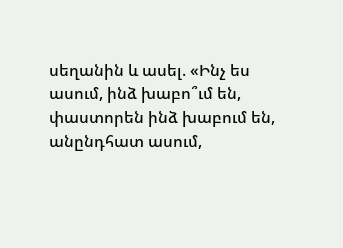սեղանին և ասել. «Ինչ ես ասում, ինձ խաբո՞ւմ են, փաստորեն ինձ խաբում են, անընդհատ ասում,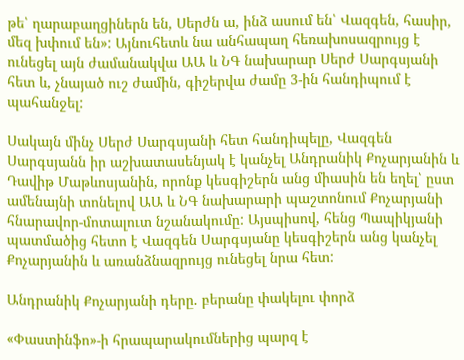թե՝ ղարաբաղցիներն են, Սերժն ա, ինձ ասում են՝ Վազգեն, հասիր, մեզ խփում են»: Այնուհետև նա անհապաղ հեռախոսազրույց է ունեցել այն ժամանակվա ԱԱ և ՆԳ նախարար Սերժ Սարգսյանի հետ և, չնայած ուշ ժամին, գիշերվա ժամը 3-ին հանդիպում է պահանջել:

Սակայն մինչ Սերժ Սարգսյանի հետ հանդիպելը, Վազգեն Սարգսյանն իր աշխատասենյակ է կանչել Անդրանիկ Քոչարյանին և Դավիթ Մաթևոսյանին, որոնք կեսգիշերն անց միասին են եղել՝ ըստ ամենայնի տոնելով ԱԱ և ՆԳ նախարարի պաշտոնում Քոչարյանի հնարավոր-մոտալուտ նշանակումը: Այսպիսով, հենց Պապիկյանի պատմածից հետո է Վազգեն Սարգսյանը կեսգիշերն անց կանչել Քոչարյանին և առանձնազրույց ունեցել նրա հետ:

Անդրանիկ Քոչարյանի դերը. բերանը փակելու փորձ

«Փաստինֆո»-ի հրապարակումներից պարզ է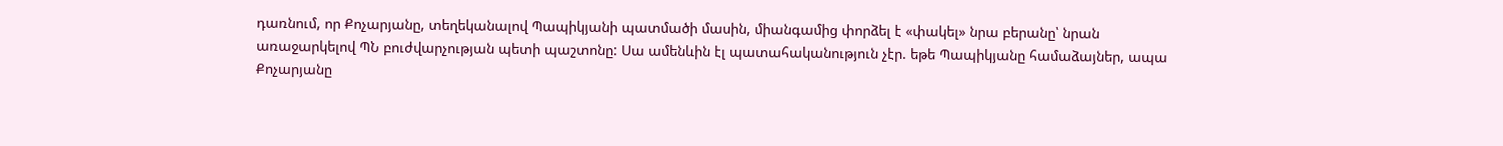դառնում, որ Քոչարյանը, տեղեկանալով Պապիկյանի պատմածի մասին, միանգամից փորձել է «փակել» նրա բերանը՝ նրան առաջարկելով ՊՆ բուժվարչության պետի պաշտոնը: Սա ամենևին էլ պատահականություն չէր. եթե Պապիկյանը համաձայներ, ապա Քոչարյանը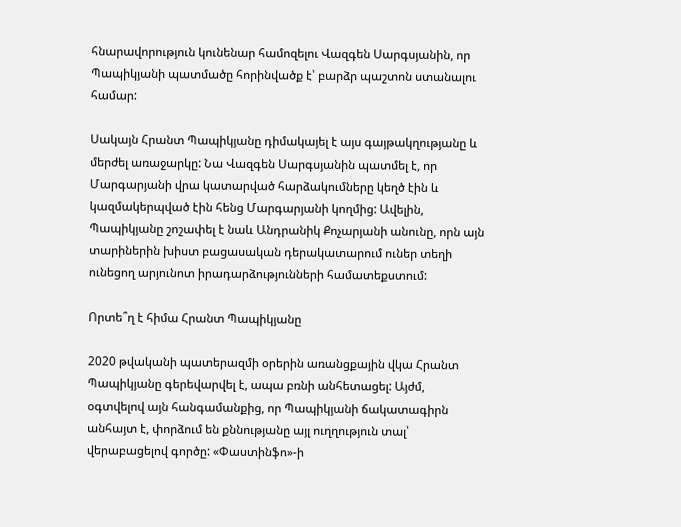հնարավորություն կունենար համոզելու Վազգեն Սարգսյանին, որ Պապիկյանի պատմածը հորինվածք է՝ բարձր պաշտոն ստանալու համար:

Սակայն Հրանտ Պապիկյանը դիմակայել է այս գայթակղությանը և մերժել առաջարկը: Նա Վազգեն Սարգսյանին պատմել է, որ Մարգարյանի վրա կատարված հարձակումները կեղծ էին և կազմակերպված էին հենց Մարգարյանի կողմից: Ավելին, Պապիկյանը շոշափել է նաև Անդրանիկ Քոչարյանի անունը, որն այն տարիներին խիստ բացասական դերակատարում ուներ տեղի ունեցող արյունոտ իրադարձությունների համատեքստում:

Որտե՞ղ է հիմա Հրանտ Պապիկյանը

2020 թվականի պատերազմի օրերին առանցքային վկա Հրանտ Պապիկյանը գերեվարվել է, ապա բռնի անհետացել: Այժմ, օգտվելով այն հանգամանքից, որ Պապիկյանի ճակատագիրն անհայտ է, փորձում են քննությանը այլ ուղղություն տալ՝ վերաբացելով գործը: «Փաստինֆո»-ի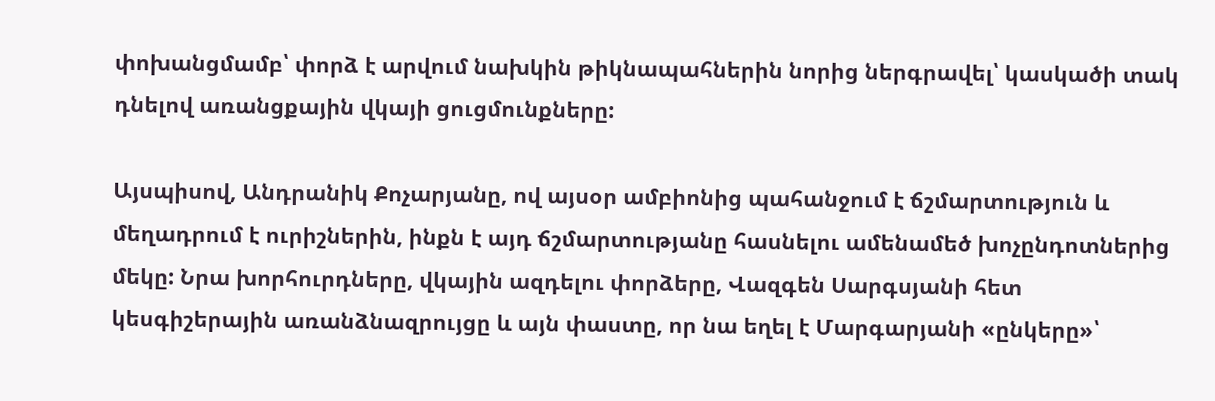փոխանցմամբ՝ փորձ է արվում նախկին թիկնապահներին նորից ներգրավել՝ կասկածի տակ դնելով առանցքային վկայի ցուցմունքները:

Այսպիսով, Անդրանիկ Քոչարյանը, ով այսօր ամբիոնից պահանջում է ճշմարտություն և մեղադրում է ուրիշներին, ինքն է այդ ճշմարտությանը հասնելու ամենամեծ խոչընդոտներից մեկը: Նրա խորհուրդները, վկային ազդելու փորձերը, Վազգեն Սարգսյանի հետ կեսգիշերային առանձնազրույցը և այն փաստը, որ նա եղել է Մարգարյանի «ընկերը»՝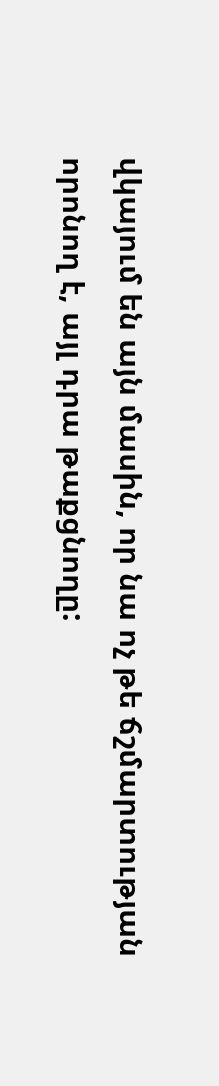վկայում են այն մասին, որ նա ոչ թե ճշմարտության որոնող է, այլ դրա թաքցնողը: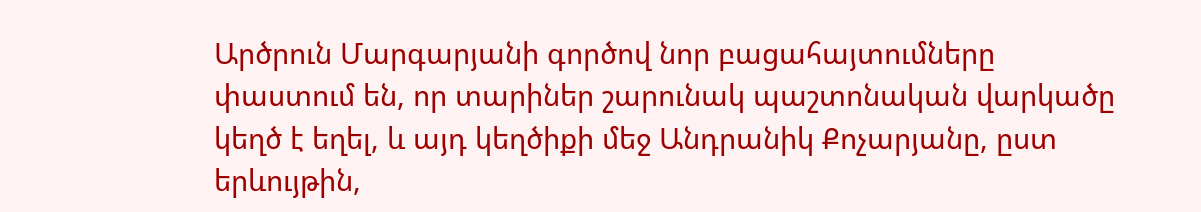Արծրուն Մարգարյանի գործով նոր բացահայտումները փաստում են, որ տարիներ շարունակ պաշտոնական վարկածը կեղծ է եղել, և այդ կեղծիքի մեջ Անդրանիկ Քոչարյանը, ըստ երևույթին,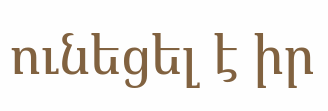ունեցել է իր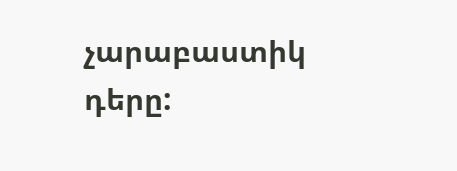չարաբաստիկ դերը: